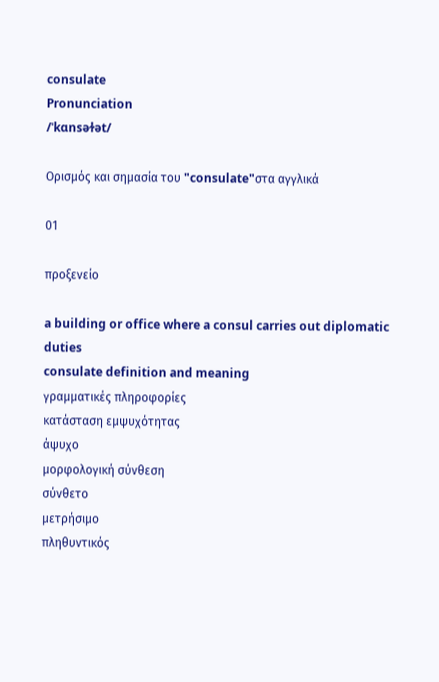consulate
Pronunciation
/ˈkɑnsəɫət/

Ορισμός και σημασία του "consulate"στα αγγλικά

01

προξενείο

a building or office where a consul carries out diplomatic duties
consulate definition and meaning
γραμματικές πληροφορίες
κατάσταση εμψυχότητας
άψυχο
μορφολογική σύνθεση
σύνθετο
μετρήσιμο
πληθυντικός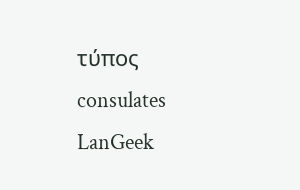τύπος
consulates
LanGeek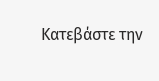Κατεβάστε την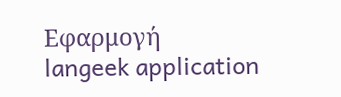Εφαρμογή
langeek application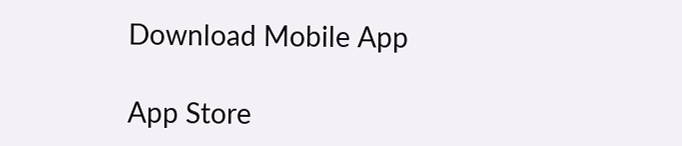Download Mobile App

App Store